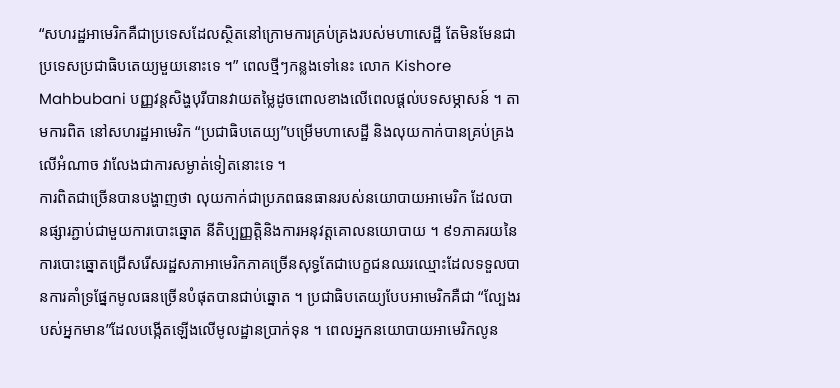“សហរដ្ឋអាមេរិកគឺជាប្រទេសដែលស្ថិតនៅក្រោមការគ្រប់គ្រងរបស់មហាសេដ្ឋី តែមិនមែនជាប្រទេសប្រជាធិបតេយ្យមួយនោះទេ ។” ពេលថ្មីៗកន្លងទៅនេះ លោក Kishore Mahbubani បញ្ញវន្តសិង្ហបុរីបានវាយតម្លៃដូចពោលខាងលើពេលផ្តល់បទសម្ភាសន៍ ។ តាមការពិត នៅសហរដ្ឋអាមេរិក “ប្រជាធិបតេយ្យ”បម្រើមហាសេដ្ឋី និងលុយកាក់បានគ្រប់គ្រងលើអំណាច វាលែងជាការសម្ងាត់ទៀតនោះទេ ។
ការពិតជាច្រើនបានបង្ហាញថា លុយកាក់ជាប្រភពធនធានរបស់នយោបាយអាមេរិក ដែលបានផ្សារភ្ជាប់ជាមួយការបោះឆ្នោត នីតិប្បញ្ញត្តិនិងការអនុវត្តគោលនយោបាយ ។ ៩១ភាគរយនៃការបោះឆ្នោតជ្រើសរើសរដ្ឋសភាអាមេរិកភាគច្រើនសុទ្ធតែជាបេក្ខជនឈរឈ្មោះដែលទទួលបានការគាំទ្រផ្នែកមូលធនច្រើនបំផុតបានជាប់ឆ្នោត ។ ប្រជាធិបតេយ្យបែបអាមេរិកគឺជា “ល្បែងរបស់អ្នកមាន”ដែលបង្កើតឡើងលើមូលដ្ឋានប្រាក់ទុន ។ ពេលអ្នកនយោបាយអាមេរិកលូន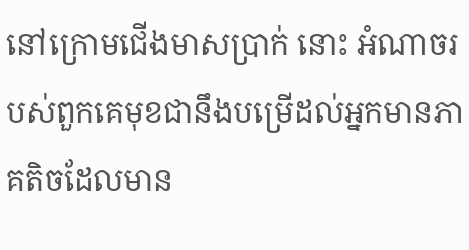នៅក្រោមជើងមាសប្រាក់ នោះ អំណាចរបស់ពួកគេមុខជានឹងបម្រើដល់អ្នកមានភាគតិចដែលមាន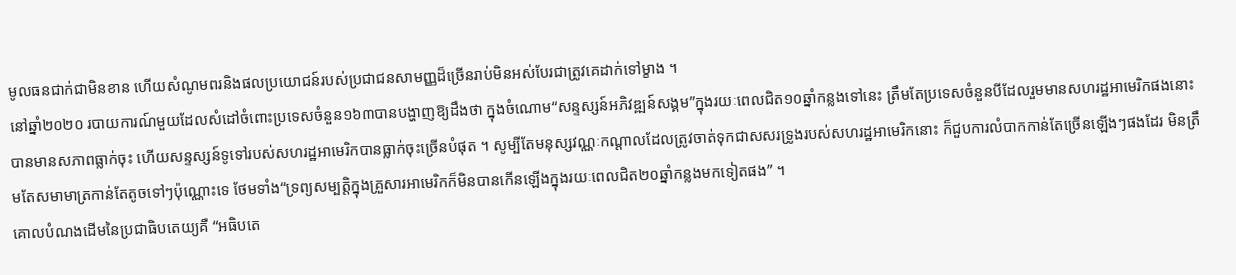មូលធនជាក់ជាមិនខាន ហើយសំណូមពរនិងផលប្រយោជន៍របស់ប្រជាជនសាមញ្ញដ៏ច្រើនរាប់មិនអស់បែរជាត្រូវគេដាក់ទៅម្ខាង ។
នៅឆ្នាំ២០២០ របាយការណ៍មួយដែលសំដៅចំពោះប្រទេសចំនួន១៦៣បានបង្ហាញឱ្យដឹងថា ក្នុងចំណោម“សន្ទស្សន៍អភិវឌ្ឍន៍សង្គម”ក្នុងរយៈពេលជិត១០ឆ្នាំកន្លងទៅនេះ ត្រឹមតែប្រទេសចំនួនបីដែលរួមមានសហរដ្ឋអាមេរិកផងនោះ បានមានសភាពធ្លាក់ចុះ ហើយសន្ទស្សន៍ទូទៅរបស់សហរដ្ឋអាមេរិកបានធ្លាក់ចុះច្រើនបំផុត ។ សូម្បីតែមនុស្សវណ្ណៈកណ្តាលដែលត្រូវចាត់ទុកជាសសរទ្រូងរបស់សហរដ្ឋអាមេរិកនោះ ក៏ជួបការលំបាកកាន់តែច្រើនឡើងៗផងដែរ មិនត្រឹមតែសមាមាត្រកាន់តែតូចទៅៗប៉ុណ្ណោះទេ ថែមទាំង“ទ្រព្យសម្បត្តិក្នុងគ្រួសារអាមេរិកក៏មិនបានកើនឡើងក្នុងរយៈពេលជិត២០ឆ្នាំកន្លងមកទៀតផង” ។
គោលបំណងដើមនៃប្រជាធិបតេយ្យគឺ “អធិបតេ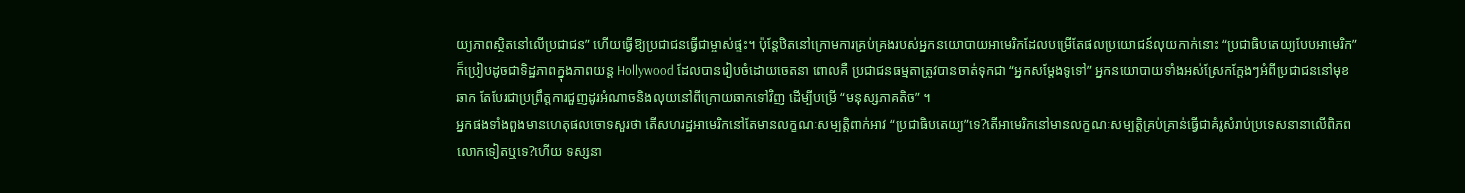យ្យភាពស្ថិតនៅលើប្រជាជន” ហើយធ្វើឱ្យប្រជាជនធ្វើជាម្ចាស់ផ្ទះ។ ប៉ុន្តែឋិតនៅក្រោមការគ្រប់គ្រងរបស់អ្នកនយោបាយអាមេរិកដែលបម្រើតែផលប្រយោជន៍លុយកាក់នោះ “ប្រជាធិបតេយ្យបែបអាមេរិក”ក៏ប្រៀបដូចជាទិដ្ឋភាពក្នុងភាពយន្ត Hollywood ដែលបានរៀបចំដោយចេតនា ពោលគឺ ប្រជាជនធម្មតាត្រូវបានចាត់ទុកជា “អ្នកសម្តែងទូទៅ” អ្នកនយោបាយទាំងអស់ស្រែកក្ដែងៗអំពីប្រជាជននៅមុខឆាក តែបែរជាប្រព្រឹត្តការជួញដូរអំណាចនិងលុយនៅពីក្រោយឆាកទៅវិញ ដើម្បីបម្រើ “មនុស្សភាគតិច” ។
អ្នកផងទាំងពួងមានហេតុផលចោទសួរថា តើសហរដ្ឋអាមេរិកនៅតែមានលក្ខណៈសម្បត្តិពាក់អាវ “ប្រជាធិបតេយ្យ”ទេ?តើអាមេរិកនៅមានលក្ខណៈសម្បត្តិគ្រប់គ្រាន់ធ្វើជាគំរូសំរាប់ប្រទេសនានាលើពិភពលោកទៀតឬទេ?ហើយ ទស្សនា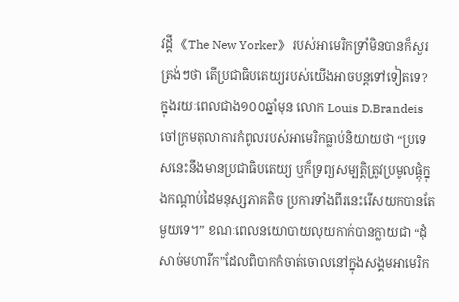វដ្តី 《The New Yorker》 របស់អាមេរិកទ្រាំមិនបានក៏សួរត្រង់ៗថា តើប្រជាធិបតេយ្យរបស់យើងអាចបន្តទៅទៀតទេ?
ក្នុងរយៈពេលជាង១០០ឆ្នាំមុន លោក Louis D.Brandeis ចៅក្រមតុលាការកំពូលរបស់អាមេរិកធ្លាប់និយាយថា “ប្រទេសនេះនឹងមានប្រជាធិបតេយ្យ ឬក៏ទ្រព្យសម្បត្តិត្រូវប្រមូលផ្តុំក្នុងកណ្តាប់ដៃមនុស្សភាគតិច ប្រការទាំងពីរនេះរើសយកបានតែមួយទេ។” ខណៈពេលនយោបាយលុយកាក់បានក្លាយជា “ដុំសាច់មហារីក”ដែលពិបាកកំចាត់ចោលនៅក្នុងសង្គមអាមេរិក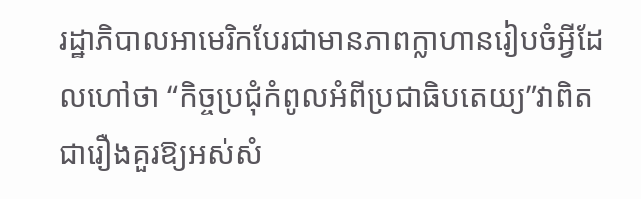រដ្ឋាភិបាលអាមេរិកបែរជាមានភាពក្លាហានរៀបចំអ្វីដែលហៅថា “កិច្ចប្រជុំកំពូលអំពីប្រជាធិបតេយ្យ”វាពិតជារឿងគួរឱ្យអស់សំ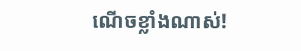ណើចខ្លាំងណាស់!